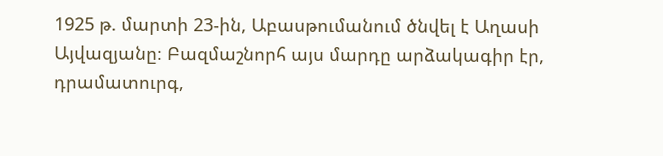1925 թ. մարտի 23-ին, Աբասթումանում ծնվել է Աղասի Այվազյանը։ Բազմաշնորհ այս մարդը արձակագիր էր, դրամատուրգ,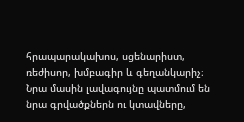հրապարակախոս, սցենարիստ, ռեժիսոր, խմբագիր և գեղանկարիչ։ Նրա մասին լավագույնը պատմում են նրա գրվածքներն ու կտավները,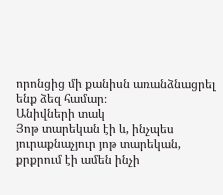որոնցից մի քանիսն առանձնացրել ենք ձեզ համար։
Անիվների տակ
Յոթ տարեկան էի և, ինչպես յուրաքնաչյուր յոթ տարեկան, քրքրում էի ամեն ինչի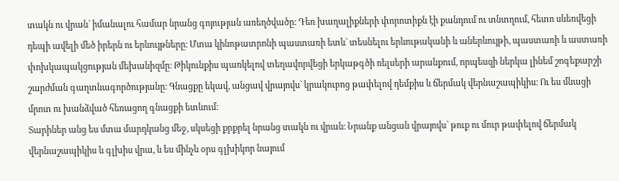տակն ու վրան` իմանալու համար նրանց գոյության առեղծվածը։ Դեռ խաղալիքների փորոտիքն էի քանդում ու տնտղում, հետո սևեռվեցի դեպի ավելի մեծ իրերն ու երևույթները։ Մտա կինոթատրոնի պաստառի ետև` տեսնելու երևութականի և աներևույթի, պաստառի և աստառի փոխկապակցության մեխանիզմը։ Թիկունքիս պառկելով տեղավորվեցի երկաթգծի ռելսերի արանքում, որպեսզի ներկա լինեմ շոգեքարշի շարժման գաղտնագործությանը։ Գնացքը եկավ, անցավ վրայովս` կրակուբոց թափելով դեմքիս և ճերմակ վերնաշապիկիս։ Ու ես մնացի մրոտ ու խանձված հեռացող գնացքի ետևում։
Տարիներ անց ես մտա մարդկանց մեջ, սկսեցի քրքրել նրանց տակն ու վրան։ Նրանք անցան վրայովս` թուք ու մուր թափելով ճերմակ վերնաշապիկիս և գլխիս վրա, և ես մինչև օրս գլխիկոր նայում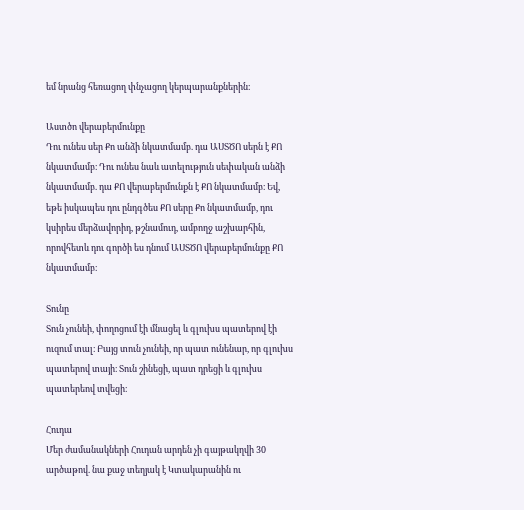եմ նրանց հեռացող փնչացող կերպարանքներին։

Աստծո վերաբերմունքը
Դու ունես սեր Քո անձի նկատմամբ. դա ԱՍՏԾՈ սերն է ՔՈ նկատմամբ։ Դու ունես նաև ատելություն սեփական անձի նկատմամբ. դա ՔՈ վերաբերմունքն է ՔՈ նկատմամբ։ Եվ, եթե իսկապես դու ընդգծես ՔՈ սերը Քո նկատմամբ, դու կսիրես մերձավորիդ, թշնամուդ, ամբողջ աշխարհին, որովհետև դու գործի ես դնում ԱՍՏԾՈ վերաբերմունքը ՔՈ նկատմամբ։

Տունը
Տուն չունեի, փողոցում էի մնացել և գլուխս պատերով էի ուզում տալ։ Բայց տուն չունեի, որ պատ ունենար, որ գլուխս պատերով տայի։ Տուն շինեցի, պատ դրեցի և գլուխս պատերեով տվեցի։

Հուդա
Մեր ժամանակների Հուդան արդեն չի գայթակղվի 30 արծաթով. նա քաջ տեղյակ է Կտակարանին ու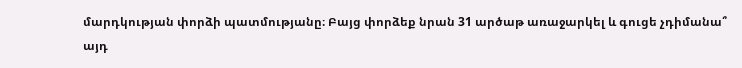մարդկության փորձի պատմությանը։ Բայց փորձեք նրան 31 արծաթ առաջարկել և գուցե չդիմանա՞ այդ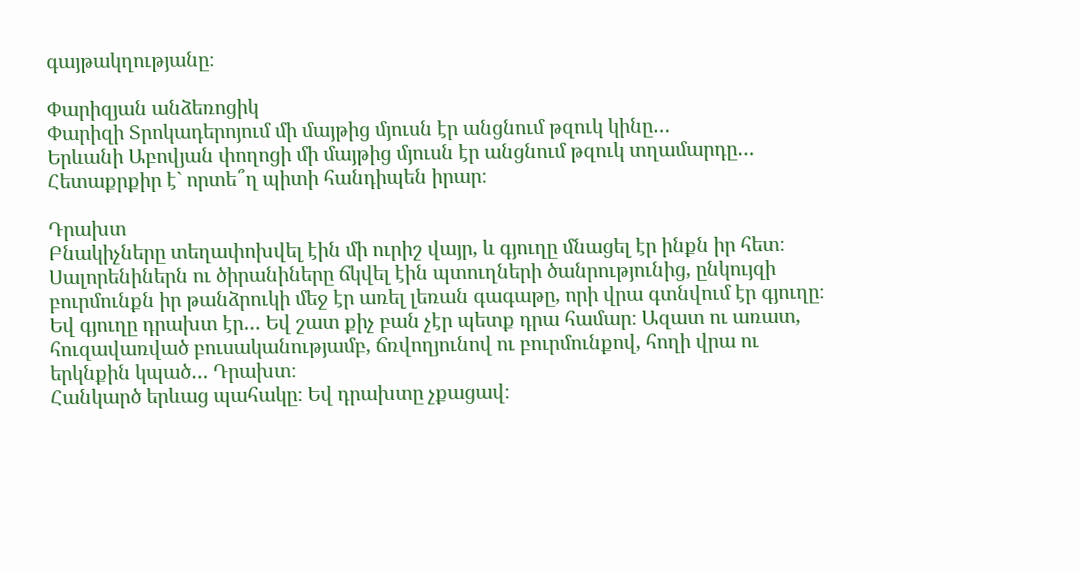գայթակղությանը։

Փարիզյան անձեռոցիկ
Փարիզի Տրոկադերոյում մի մայթից մյուսն էր անցնում թզուկ կինը…
Երևանի Աբովյան փողոցի մի մայթից մյուսն էր անցնում թզուկ տղամարդը…
Հետաքրքիր է` որտե՞ղ պիտի հանդիպեն իրար։

Դրախտ
Բնակիչները տեղափոխվել էին մի ուրիշ վայր, և գյուղը մնացել էր ինքն իր հետ։ Սալորենիներն ու ծիրանիները ճկվել էին պտուղների ծանրությունից, ընկույզի բուրմունքն իր թանձրուկի մեջ էր առել լեռան գագաթը, որի վրա գտնվում էր գյուղը։ Եվ գյուղը դրախտ էր… Եվ շատ քիչ բան չէր պետք դրա համար։ Ազատ ու առատ, հուզավառված բուսականությամբ, ճռվողյունով ու բուրմունքով, հողի վրա ու երկնքին կպած… Դրախտ։
Հանկարծ երևաց պահակը։ Եվ դրախտը չքացավ։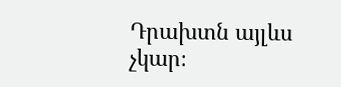Դրախտն այլևս չկար։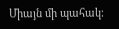Միայն մի պահակ։